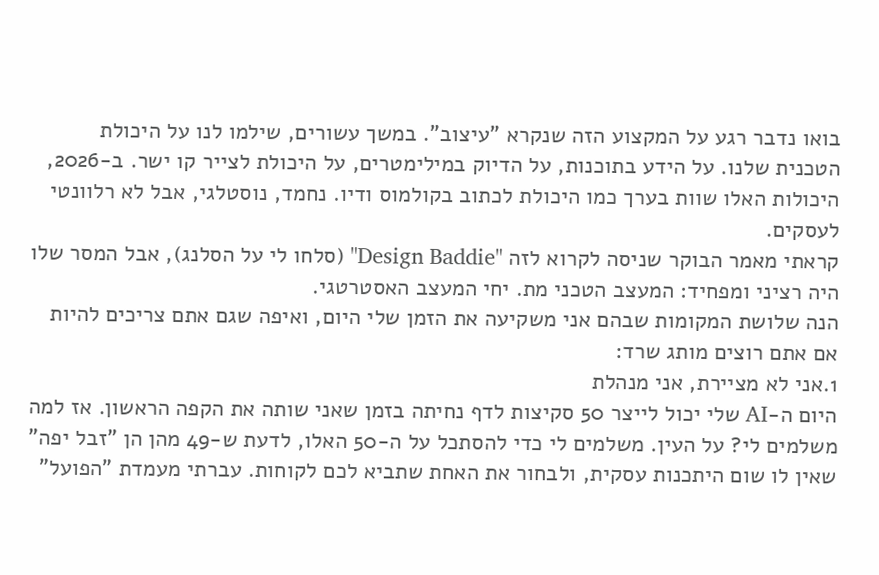בואו נדבר רגע על המקצוע הזה שנקרא "עיצוב". במשך עשורים, שילמו לנו על היכולת הטכנית שלנו. על הידע בתוכנות, על הדיוק במילימטרים, על היכולת לצייר קו ישר. ב-2026, היכולות האלו שוות בערך כמו היכולת לכתוב בקולמוס ודיו. נחמד, נוסטלגי, אבל לא רלוונטי לעסקים.
קראתי מאמר הבוקר שניסה לקרוא לזה "Design Baddie" (סלחו לי על הסלנג), אבל המסר שלו היה רציני ומפחיד: המעצב הטכני מת. יחי המעצב האסטרטגי.
הנה שלושת המקומות שבהם אני משקיעה את הזמן שלי היום, ואיפה שגם אתם צריכים להיות אם אתם רוצים מותג שרד:
1.אני לא מציירת, אני מנהלת
היום ה-AI שלי יכול לייצר 50 סקיצות לדף נחיתה בזמן שאני שותה את הקפה הראשון. אז למה משלמים לי? על העין. משלמים לי כדי להסתכל על ה-50 האלו, לדעת ש-49 מהן הן "זבל יפה" שאין לו שום היתכנות עסקית, ולבחור את האחת שתביא לכם לקוחות. עברתי מעמדת "הפועל"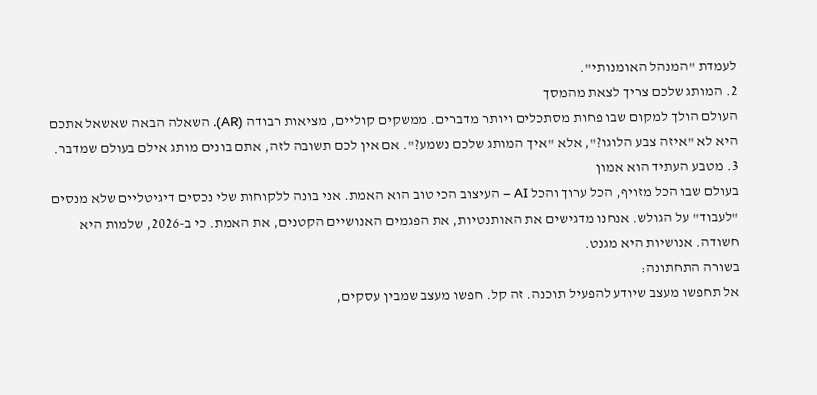לעמדת "המנהל האומנותי".
2. המותג שלכם צריך לצאת מהמסך
העולם הולך למקום שבו פחות מסתכלים ויותר מדברים. ממשקים קוליים, מציאות רבודה (AR). השאלה הבאה שאשאל אתכם היא לא "איזה צבע הלוגו?", אלא "איך המותג שלכם נשמע?". אם אין לכם תשובה לזה, אתם בונים מותג אילם בעולם שמדבר.
3. מטבע העתיד הוא אמון
בעולם שבו הכל מזויף, הכל ערוך והכל AI – העיצוב הכי טוב הוא האמת. אני בונה ללקוחות שלי נכסים דיגיטליים שלא מנסים "לעבוד" על הגולש. אנחנו מדגישים את האותנטיות, את הפגמים האנושיים הקטנים, את האמת. כי ב-2026, שלמות היא חשודה. אנושיות היא מגנט.
בשורה התחתונה:
אל תחפשו מעצב שיודע להפעיל תוכנה. זה קל. חפשו מעצב שמבין עסקים,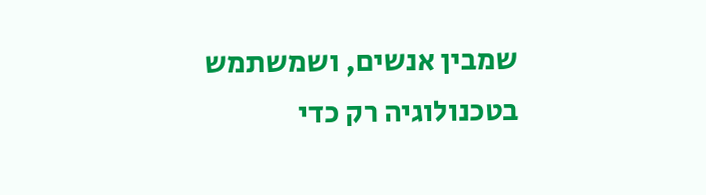שמבין אנשים, ושמשתמש בטכנולוגיה רק כדי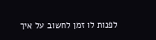לפנות לו זמן לחשוב על איך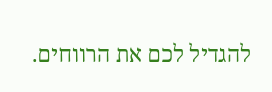להגדיל לכם את הרווחים.